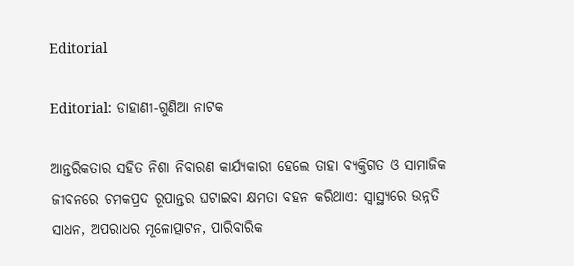Editorial

Editorial: ଡାହାଣୀ-ଗୁଣିଆ ନାଟକ

ଆନ୍ତରିକତାର ସହିତ ନିଶା ନିବାରଣ କାର୍ଯ୍ୟକାରୀ ହେଲେ ତାହା ବ୍ୟକ୍ତିଗତ ଓ ସାମାଜିକ ଜୀବନରେ ଚମକପ୍ରଦ ରୂପାନ୍ତର ଘଟାଇବା କ୍ଷମତା ବହନ କରିଥାଏ: ସ୍ବାସ୍ଥ୍ୟରେ ଉନ୍ନତି ସାଧନ, ଅପରାଧର ମୂଳୋତ୍ପାଟନ, ପାରିବାରିକ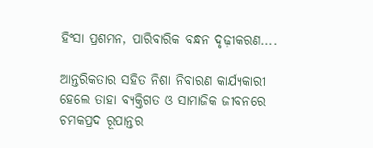ହିଂସା ପ୍ରଶମନ, ପାରିବାରିକ ବନ୍ଧନ ଦୃଢ଼ୀକରଣ....

ଆନ୍ତରିକତାର ସହିତ ନିଶା ନିବାରଣ କାର୍ଯ୍ୟକାରୀ ହେଲେ ତାହା ବ୍ୟକ୍ତିଗତ ଓ ସାମାଜିକ ଜୀବନରେ ଚମକପ୍ରଦ ରୂପାନ୍ତର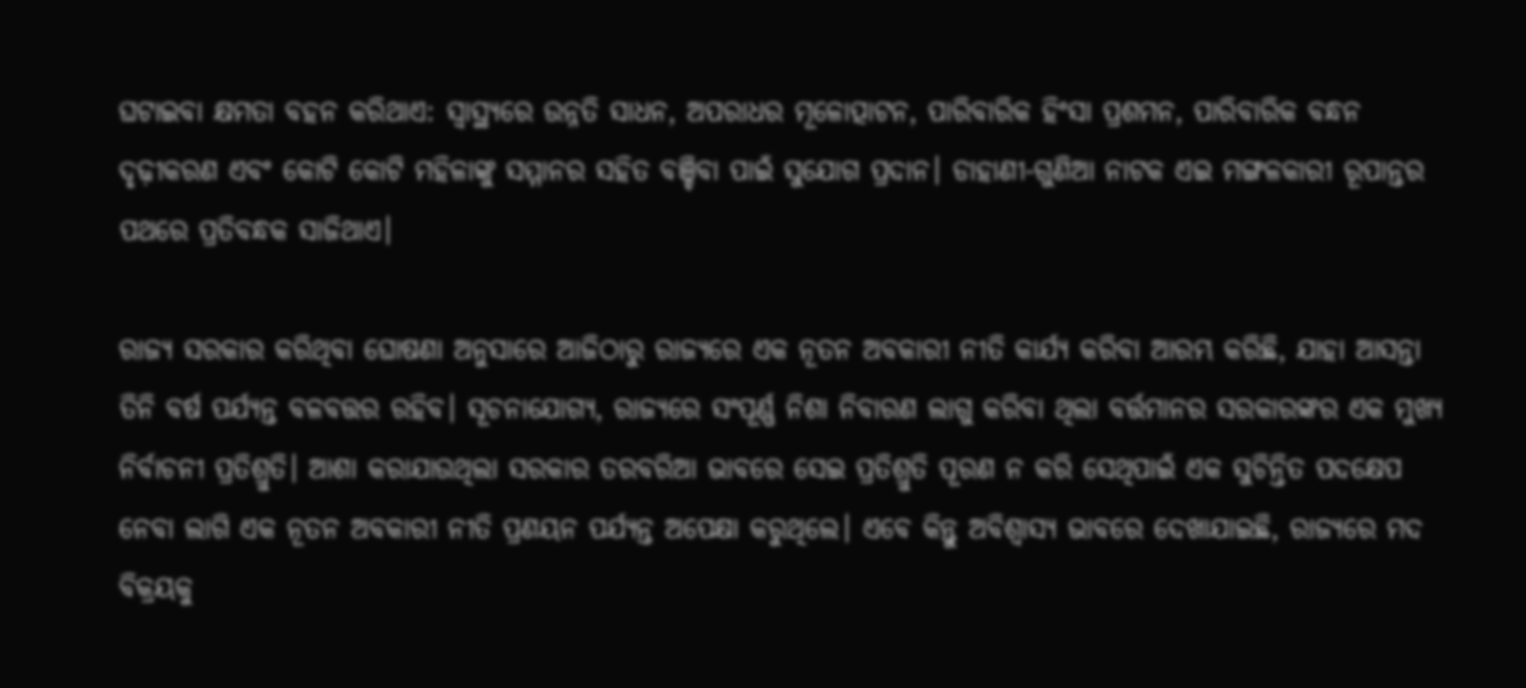ଘଟାଇବା କ୍ଷମତା ବହନ କରିଥାଏ: ସ୍ବାସ୍ଥ୍ୟରେ ଉନ୍ନତି ସାଧନ, ଅପରାଧର ମୂଳୋତ୍ପାଟନ, ପାରିବାରିକ ହିଂସା ପ୍ରଶମନ, ପାରିବାରିକ ବନ୍ଧନ ଦୃଢ଼ୀକରଣ ଏବଂ କୋଟି କୋଟି ମହିଳାଙ୍କୁ ସମ୍ମାନର ସହିତ ବଞ୍ଚିବା ପାଇଁ ସୁଯୋଗ ପ୍ରଦାନ। ଡାହାଣୀ-ଗୁଣିଆ ନାଟକ ଏଇ ମଙ୍ଗଳକାରୀ ରୂପାନ୍ତର ପଥରେ ପ୍ରତିବନ୍ଧକ ସାଜିଥାଏ।

ରାଜ୍ୟ ସରକାର କରିଥିବା ଘୋଷଣା ଅନୁସାରେ ଆଜିଠାରୁ ରାଜ୍ୟରେ ଏକ ନୂତନ ଅବକାରୀ ନୀତି କାର୍ଯ୍ୟ କରିବା ଆରମ୍ଭ କରିଛି, ଯାହା ଆସନ୍ତା ତିନି ବର୍ଷ ପର୍ଯ୍ୟନ୍ତ ବଳବତ୍ତର ରହିବ। ସୂଚନାଯୋଗ୍ୟ, ରାଜ୍ୟରେ ସଂପୂର୍ଣ୍ଣ ନିଶା ନିବାରଣ ଲାଗୁ କରିବା ଥିଲା ବର୍ତ୍ତମାନର ସରକାରଙ୍କର ଏକ ମୁଖ୍ୟ ନିର୍ବାଚନୀ ପ୍ରତିଶ୍ରୁତି। ଆଶା କରାଯାଉଥିଲା ସରକାର ତରବରିଆ ଭାବରେ ସେଇ ପ୍ରତିଶ୍ରୁତି ପୂରଣ ନ କରି ସେଥିପାଇଁ ଏକ ସୁଚିନ୍ତିତ ପଦକ୍ଷେପ ନେବା ଲାଗି ଏକ ନୂତନ ଅବକାରୀ ନୀତି ପ୍ରଣୟନ ପର୍ଯ୍ୟନ୍ତ ଅପେକ୍ଷା କରୁଥିଲେ। ଏବେ କିନ୍ତୁ ଅବିଶ୍ବାସ୍ୟ ଭାବରେ ଦେଖାଯାଇଛି, ରାଜ୍ୟରେ ମଦ ବିକ୍ରୟକୁ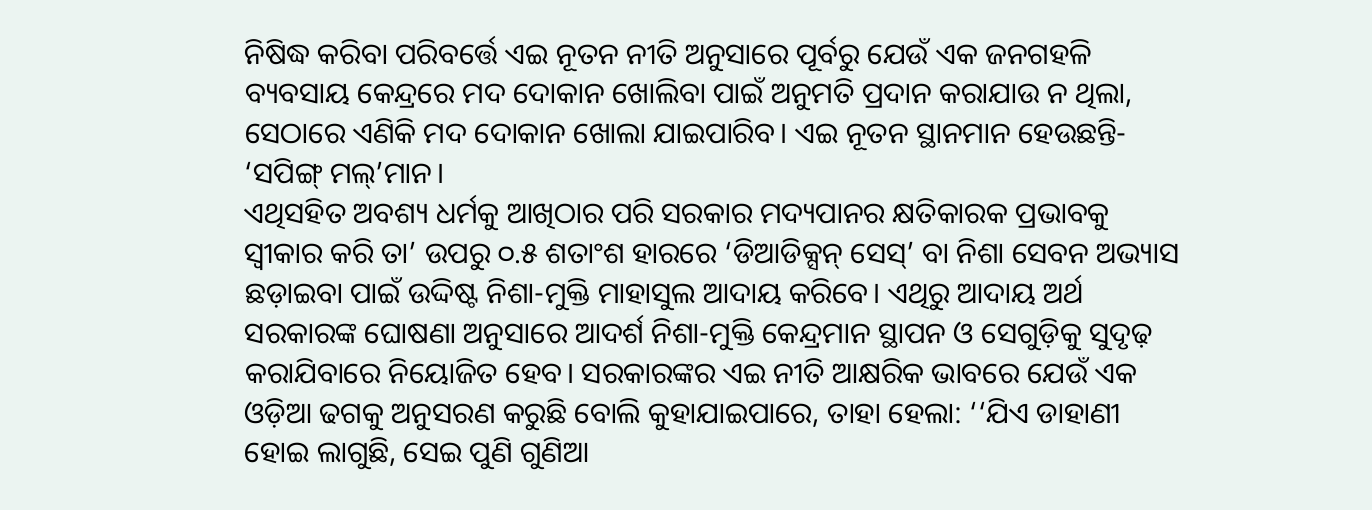ନିଷିଦ୍ଧ କରିବା ପରିବର୍ତ୍ତେ ଏଇ ନୂତନ ନୀତି ଅନୁସାରେ ପୂର୍ବରୁ ଯେଉଁ ଏକ ଜନଗହଳି ବ୍ୟବସାୟ କେନ୍ଦ୍ରରେ ମଦ ଦୋକାନ ଖୋଲିବା ପାଇଁ ଅନୁମତି ପ୍ରଦାନ କରାଯାଉ ନ ଥିଲା, ସେଠାରେ ଏଣିକି ମଦ ଦୋକାନ ଖୋଲା ଯାଇପାରିବ। ଏଇ ନୂତନ ସ୍ଥାନମାନ ହେଉଛନ୍ତି- ‘ସପିଙ୍ଗ୍ ମଲ୍’ମାନ।
ଏଥିସହିତ ଅବଶ୍ୟ ଧର୍ମକୁ ଆଖିଠାର ପରି ସରକାର ମଦ୍ୟପାନର କ୍ଷତିକାରକ ପ୍ରଭାବକୁ ସ୍ବୀକାର କରି ତା’ ଉପରୁ ୦.୫ ଶତାଂଶ ହାରରେ ‘ଡିଆଡିକ୍ସନ୍ ସେସ୍’ ବା ନିଶା ସେବନ ଅଭ୍ୟାସ ଛଡ଼ାଇବା ପାଇଁ ଉଦ୍ଦିଷ୍ଟ ନିଶା-ମୁକ୍ତି ମାହାସୁଲ ଆଦାୟ କରିବେ। ଏଥିରୁ ଆଦାୟ ଅର୍ଥ ସରକାରଙ୍କ ଘୋଷଣା ଅନୁସାରେ ଆଦର୍ଶ ନିଶା-ମୁକ୍ତି କେନ୍ଦ୍ରମାନ ସ୍ଥାପନ ଓ ସେଗୁଡ଼ିକୁ ସୁଦୃଢ଼ କରାଯିବାରେ ନିୟୋଜିତ ହେବ। ସରକାରଙ୍କର ଏଇ ନୀତି ଆକ୍ଷରିକ ଭାବରେ ଯେଉଁ ଏକ ଓଡ଼ିଆ ଢଗକୁ ଅନୁସରଣ କରୁଛି ବୋଲି କୁହାଯାଇପାରେ, ତାହା ହେଲା: ‘‘ଯିଏ ଡାହାଣୀ ହୋଇ ଲାଗୁଛି, ସେଇ ପୁଣି ଗୁଣିଆ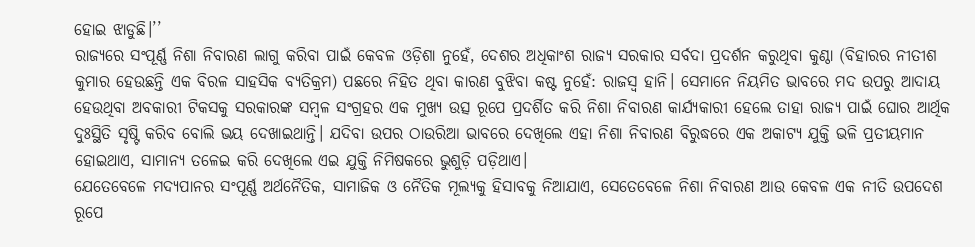ହୋଇ ଝାଡୁଛି।’’
ରାଜ୍ୟରେ ସଂପୂର୍ଣ୍ଣ ନିଶା ନିବାରଣ ଲାଗୁ କରିବା ପାଇଁ କେବଳ ଓଡ଼ିଶା ନୁହେଁ, ଦେଶର ଅଧିକାଂଶ ରାଜ୍ୟ ସରକାର ସର୍ବଦା ପ୍ରଦର୍ଶନ କରୁଥିବା କୁଣ୍ଠା (ବିହାରର ନୀତୀଶ କୁମାର ହେଉଛନ୍ତି ଏକ ବିରଳ ସାହସିକ ବ୍ୟତିକ୍ରମ) ପଛରେ ନିହିତ ଥିବା କାରଣ ବୁଝିବା କଷ୍ଟ ନୁହେଁ: ରାଜସ୍ବ ହାନି। ସେମାନେ ନିୟମିତ ଭାବରେ ମଦ ଉପରୁ ଆଦାୟ ହେଉଥିବା ଅବକାରୀ ଟିକସକୁ ସରକାରଙ୍କ ସମ୍ବଳ ସଂଗ୍ରହର ଏକ ମୁଖ୍ୟ ଉତ୍ସ ରୂପେ ପ୍ରଦର୍ଶିତ କରି ନିଶା ନିବାରଣ କାର୍ଯ୍ୟକାରୀ ହେଲେ ତାହା ରାଜ୍ୟ ପାଇଁ ଘୋର ଆର୍ଥିକ ଦୁଃସ୍ଥିତି ସୃଷ୍ଟି କରିବ ବୋଲି ଭୟ ଦେଖାଇଥାନ୍ତି। ଯଦିବା ଉପର ଠାଉରିଆ ଭାବରେ ଦେଖିଲେ ଏହା ନିଶା ନିବାରଣ ବିରୁଦ୍ଧରେ ଏକ ଅକାଟ୍ୟ ଯୁକ୍ତି ଭଳି ପ୍ରତୀୟମାନ ହୋଇଥାଏ, ସାମାନ୍ୟ ତଳେଇ କରି ଦେଖିଲେ ଏଇ ଯୁକ୍ତି ନିମିଷକରେ ଭୁଶୁଡ଼ି ପଡ଼ିଥାଏ।
ଯେତେବେଳେ ମଦ୍ୟପାନର ସଂପୂର୍ଣ୍ଣ ଅର୍ଥନୈତିକ, ସାମାଜିକ ଓ ନୈତିକ ମୂଲ୍ୟକୁ ହିସାବକୁ ନିଆଯାଏ, ସେତେବେଳେ ନିଶା ନିବାରଣ ଆଉ କେବଳ ଏକ ନୀତି ଉପଦେଶ ରୂପେ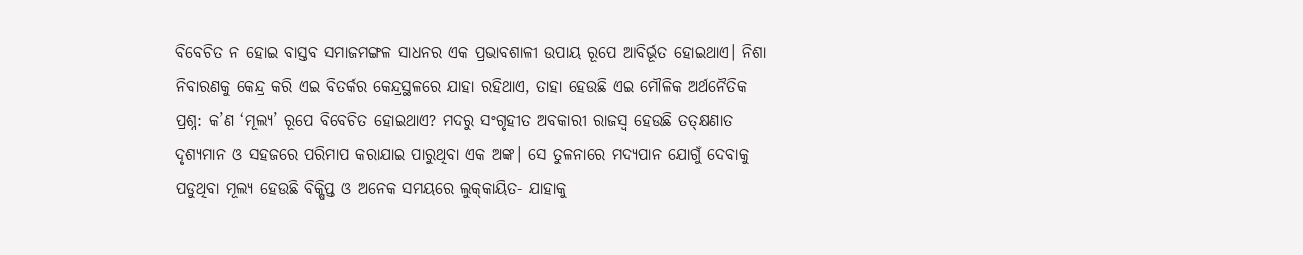ବିବେଚିତ ନ ହୋଇ ବାସ୍ତବ ସମାଜମଙ୍ଗଳ ସାଧନର ଏକ ପ୍ରଭାବଶାଳୀ ଉପାୟ ରୂପେ ଆବିର୍ଭୂତ ହୋଇଥାଏ। ନିଶା ନିବାରଣକୁ କେନ୍ଦ୍ର କରି ଏଇ ବିତର୍କର କେନ୍ଦ୍ରସ୍ଥଳରେ ଯାହା ରହିଥାଏ, ତାହା ହେଉଛି ଏଇ ମୌଳିକ ଅର୍ଥନୈତିକ ପ୍ରଶ୍ନ: କ’ଣ ‘ମୂଲ୍ୟ’ ରୂପେ ବିବେଚିତ ହୋଇଥାଏ? ମଦରୁ ସଂଗୃହୀତ ଅବକାରୀ ରାଜସ୍ବ ହେଉଛି ତତ୍‌କ୍ଷଣାତ ଦୃଶ୍ୟମାନ ଓ ସହଜରେ ପରିମାପ କରାଯାଇ ପାରୁଥିବା ଏକ ଅଙ୍କ। ସେ ତୁଳନାରେ ମଦ୍ୟପାନ ଯୋଗୁଁ ଦେବାକୁ ପଡୁଥିବା ମୂଲ୍ୟ ହେଉଛି ବିକ୍ଷିପ୍ତ ଓ ଅନେକ ସମୟରେ ଲୁକ୍‌କାୟିତ- ଯାହାକୁ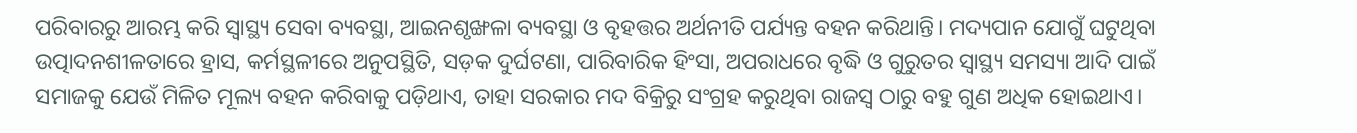ପରିବାରରୁ ଆରମ୍ଭ କରି ସ୍ବାସ୍ଥ୍ୟ ସେବା ବ୍ୟବସ୍ଥା, ଆଇନଶୃଙ୍ଖଳା ବ୍ୟବସ୍ଥା ଓ ବୃହତ୍ତର ଅର୍ଥନୀତି ପର୍ଯ୍ୟନ୍ତ ବହନ କରିଥାନ୍ତି। ମଦ୍ୟପାନ ଯୋଗୁଁ ଘଟୁଥିବା ଉତ୍ପାଦନଶୀଳତାରେ ହ୍ରାସ, କର୍ମସ୍ଥଳୀରେ ଅନୁପସ୍ଥିତି, ସଡ଼କ ଦୁର୍ଘଟଣା, ପାରିବାରିକ ହିଂସା, ଅପରାଧରେ ବୃଦ୍ଧି ଓ ଗୁରୁତର ସ୍ବାସ୍ଥ୍ୟ ସମସ୍ୟା ଆଦି ପାଇଁ ସମାଜକୁ ଯେଉଁ ମିଳିତ ମୂଲ୍ୟ ବହନ କରିବାକୁ ପଡ଼ିଥାଏ, ତାହା ସରକାର ମଦ ବିକ୍ରିରୁ ସଂଗ୍ରହ କରୁଥିବା ରାଜସ୍ବ ଠାରୁ ବହୁ ଗୁଣ ଅଧିକ ହୋଇଥାଏ।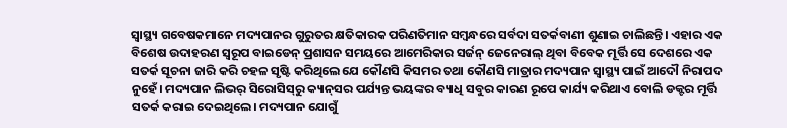ସ୍ବାସ୍ଥ୍ୟ ଗବେଷକମାନେ ମଦ୍ୟପାନର ଗୁରୁତର କ୍ଷତିକାରକ ପରିଣତିମାନ ସମ୍ବନ୍ଧରେ ସର୍ବଦା ସତର୍କବାଣୀ ଶୁଣାଇ ଚାଲିଛନ୍ତି। ଏହାର ଏକ ବିଶେଷ ଉଦାହରଣ ସ୍ବରୂପ ବାଇଡେନ୍ ପ୍ରଶାସନ ସମୟରେ ଆମେରିକାର ସର୍ଜନ୍ ଜେନେରାଲ୍ ଥିବା ବିବେକ ମୂର୍ତ୍ତି ସେ ଦେଶରେ ଏକ ସତର୍କ ସୂଚନା ଜାରି କରି ଚହଳ ସୃଷ୍ଟି କରିଥିଲେ ଯେ କୌଣସି କିସମର ତଥା କୌଣସି ମାତ୍ରାର ମଦ୍ୟପାନ ସ୍ବାସ୍ଥ୍ୟ ପାଇଁ ଆଦୌ ନିରାପଦ ନୁହେଁ। ମଦ୍ୟପାନ ଲିଭର୍ ସିରୋସିସ୍‌ରୁ କ୍ୟାନ୍‌ସର ପର୍ଯ୍ୟନ୍ତ ଭୟଙ୍କର ବ୍ୟାଧି ସବୁର କାରଣ ରୂପେ କାର୍ଯ୍ୟ କରିଥାଏ ବୋଲି ଡକ୍ଟର ମୂର୍ତ୍ତି ସତର୍କ କରାଇ ଦେଇଥିଲେ। ମଦ୍ୟପାନ ଯୋଗୁଁ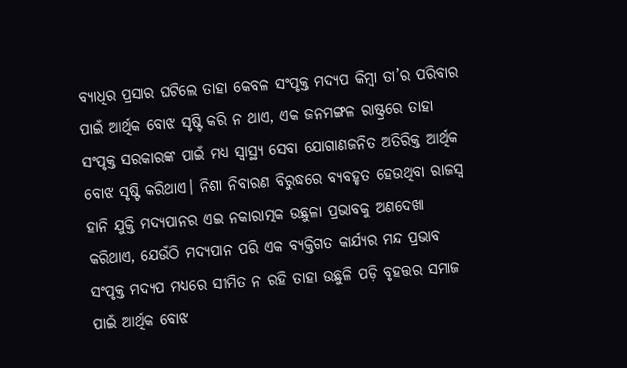ବ୍ୟାଧିର ପ୍ରସାର ଘଟିଲେ ତାହା କେବଳ ସଂପୃକ୍ତ ମଦ୍ୟପ କିମ୍ବା ତା’ର ପରିବାର ପାଇଁ ଆର୍ଥିକ ବୋଝ ସୃଷ୍ଟି କରି ନ ଥାଏ, ଏକ ଜନମଙ୍ଗଳ ରାଷ୍ଟ୍ରରେ ତାହା ସଂପୃକ୍ତ ସରକାରଙ୍କ ପାଇଁ ମଧ୍ୟ ସ୍ବାସ୍ଥ୍ୟ ସେବା ଯୋଗାଣଜନିତ ଅତିରିକ୍ତ ଆର୍ଥିକ ବୋଝ ସୃଷ୍ଟି କରିଥାଏ। ନିଶା ନିବାରଣ ବିରୁଦ୍ଧରେ ବ୍ୟବହୃତ ହେଉଥିବା ରାଜସ୍ବ ହାନି ଯୁକ୍ତି ମଦ୍ୟପାନର ଏଇ ନକାରାତ୍ମକ ଉଛୁଳା ପ୍ରଭାବକୁ ଅଣଦେଖା କରିଥାଏ, ଯେଉଁଠି ମଦ୍ୟପାନ ପରି ଏକ ବ୍ୟକ୍ତିଗତ କାର୍ଯ୍ୟର ମନ୍ଦ ପ୍ରଭାବ ସଂପୃକ୍ତ ମଦ୍ୟପ ମଧ୍ୟରେ ସୀମିତ ନ ରହି ତାହା ଉଛୁଳି ପଡ଼ି ବୃହତ୍ତର ସମାଜ ପାଇଁ ଆର୍ଥିକ ବୋଝ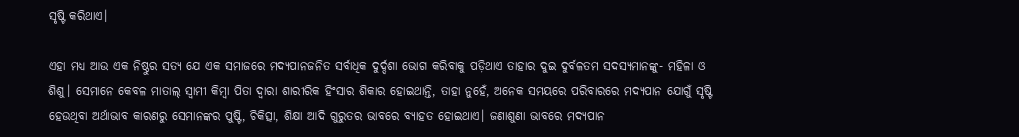ସୃଷ୍ଟି କରିଥାଏ।

ଏହା ମଧ୍ୟ ଆଉ ଏକ ନିଷ୍ଠୁର ସତ୍ୟ ଯେ ଏକ ସମାଜରେ ମଦ୍ୟପାନଜନିତ ସର୍ବାଧିକ ଦୁର୍ଦ୍ଦଶା ଭୋଗ କରିବାକୁ ପଡ଼ିଥାଏ ତାହାର ଦୁଇ ଦୁର୍ବଳତମ ସଦସ୍ୟମ‌ାନଙ୍କୁ- ମହିଳା ଓ ଶିଶୁ। ସେମାନେ କେବଳ ମାତାଲ୍ ସ୍ବାମୀ କିମ୍ବା ପିତା ଦ୍ବାରା ଶାରୀରିକ ହିଂସାର ଶିକାର ହୋଇଥାନ୍ତି, ତାହା ନୁହେଁ, ଅନେକ ସମୟରେ ‌ପରିବାରରେ ମଦ୍ୟପାନ ଯୋଗୁଁ ସୃଷ୍ଟି ହେଉଥିବା ଅର୍ଥାଭାବ କାରଣରୁ ସେମାନଙ୍କର ପୁଷ୍ଟି, ଚିକିତ୍ସା, ଶିକ୍ଷା ଆଦି ଗୁରୁତର ଭାବରେ ବ୍ୟାହତ ହୋଇଥାଏ। ଜଣାଶୁଣା ଭାବରେ ମଦ୍ୟପାନ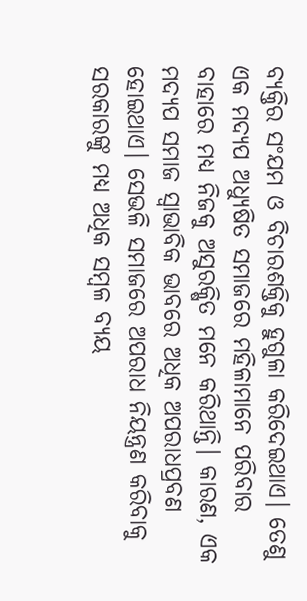ବ୍ୟକ୍ତିର ସଂଯମ ଓ ବିଚାରଶକ୍ତିକୁ ହୁଗୁଳା କରିଦେଇଥାଏ। ତେଣୁ ଏକ ମଦ୍ୟପ ଅଧ୍ୟୁଷିତ ସମାଜରେ ମହିଳାମାନେ ପରିବାର ବାହାରେ ମଧ୍ୟ ନିଜକୁ ଅସୁରକ୍ଷିତ ମନେ କରିଥାନ୍ତି। କାରଣ, ଏକ ମଦ୍ୟପ ସମାଜ ସ୍ବାଭାବିକ ଭାବରେ ଅଧିକ ଅପରାଧପ୍ରବଣ ହୋଇଥାଏ। ସେଭଳି ସମାଜରେ ଅପରାଧ ନିୟନ୍ତ୍ରଣ କରିବାକୁ ସରକାରଙ୍କୁ ମଧ୍ୟ ଅଧିକ ସମ୍ବଳ ବ୍ୟୟ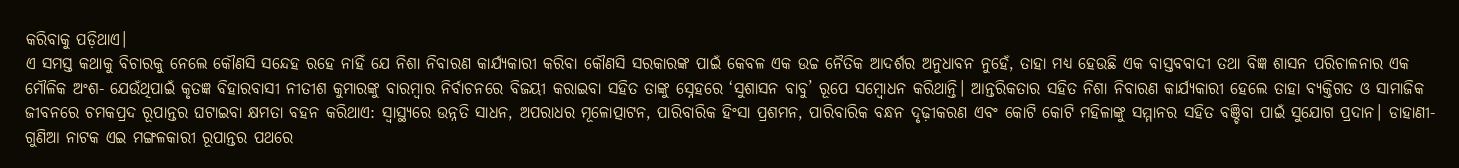କରିବାକୁ ପଡ଼ିଥାଏ।
ଏ ସମସ୍ତ କଥାକୁ ବିଚାରକୁ ନେଲେ କୌଣସି ସନ୍ଦେହ ରହେ ନାହିଁ ଯେ ନିଶା ନିବାରଣ କାର୍ଯ୍ୟକାରୀ କରିବା କୌଣସି ସରକାରଙ୍କ ପାଇଁ କେବଳ ଏକ ଉଚ୍ଚ ନୈତିକ ଆଦର୍ଶର ଅନୁଧାବନ ନୁହେଁ, ତାହା ମଧ୍ୟ ହେଉଛି ଏକ ବାସ୍ତବବାଦୀ ତଥା ବିଜ୍ଞ ଶାସନ ପରିଚାଳନା‌ର ଏକ ମୌଳିକ ଅଂଶ- ଯେଉଁଥିପାଇଁ କୃତଜ୍ଞ ବିହାରବାସୀ ନୀତୀଶ କୁମାରଙ୍କୁ ବାରମ୍ବାର ନିର୍ବାଚନରେ ବିଜୟୀ କରାଇବା ସହିତ ତାଙ୍କୁ ସ୍ନେହରେ ‘ସୁଶାସନ ବାବୁ’ ରୂପେ ସମ୍ବୋଧନ କରିଥାନ୍ତି। ଆନ୍ତରିକତାର ସହିତ ନିଶା ନିବାରଣ କାର୍ଯ୍ୟକାରୀ ହେଲେ ତାହା ବ୍ୟକ୍ତିଗତ ଓ ସାମାଜିକ ଜୀବନରେ ଚମକପ୍ରଦ ରୂପାନ୍ତର ଘଟାଇବା କ୍ଷମତା ବହନ କରିଥାଏ: ସ୍ବାସ୍ଥ୍ୟରେ ଉନ୍ନତି ସାଧନ, ଅପରାଧର ମୂଳୋତ୍ପାଟନ, ପାରିବାରିକ ହିଂସା ପ୍ରଶମନ, ପାରିବାରିକ ବନ୍ଧନ ଦୃଢ଼ୀକରଣ ଏବଂ କୋଟି କୋଟି ମହିଳାଙ୍କୁ ସମ୍ମାନର ସହିତ ବଞ୍ଚିବା ପାଇଁ ସୁଯୋଗ ପ୍ରଦାନ। ଡାହାଣୀ-ଗୁଣିଆ ନାଟକ ଏଇ ମଙ୍ଗଳକାରୀ ରୂପାନ୍ତର ପଥରେ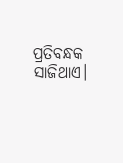ପ୍ରତିବନ୍ଧକ ସାଜିଥାଏ।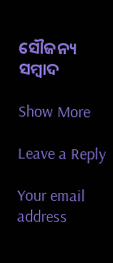ସୌଜନ୍ୟ ସମ୍ବାଦ

Show More

Leave a Reply

Your email address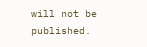will not be published.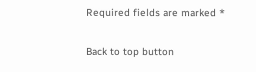Required fields are marked *

Back to top button